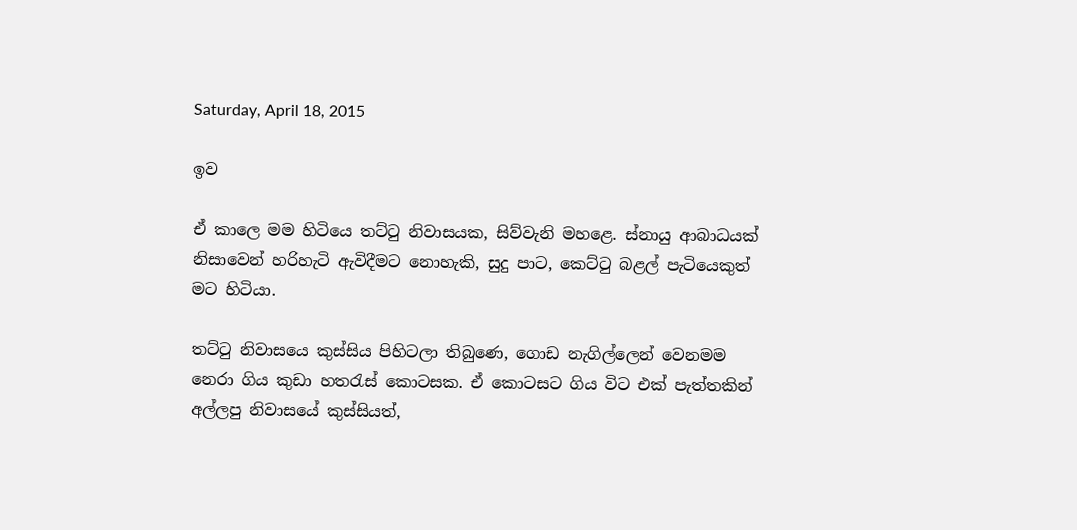Saturday, April 18, 2015

ඉව

ඒ කාලෙ මම හිටියෙ තට්ටු නිවාසයක, සිව්වැනි මහළෙ. ස්නායු ආබාධයක් නිසාවෙන් හරිහැටි ඇවිදීමට නොහැකි, සුදු පාට, කෙට්ටු බළල් පැටියෙකුත් මට හිටියා.

තට්ටු නිවාසයෙ කුස්සිය පිහිටලා තිබුණෙ, ගොඩ නැගිල්ලෙන් වෙනමම නෙරා ගිය කුඩා හතරැස් කොටසක. ඒ කොටසට ගිය විට එක් පැත්තකින් අල්ලපු නිවාසයේ කුස්සියත්,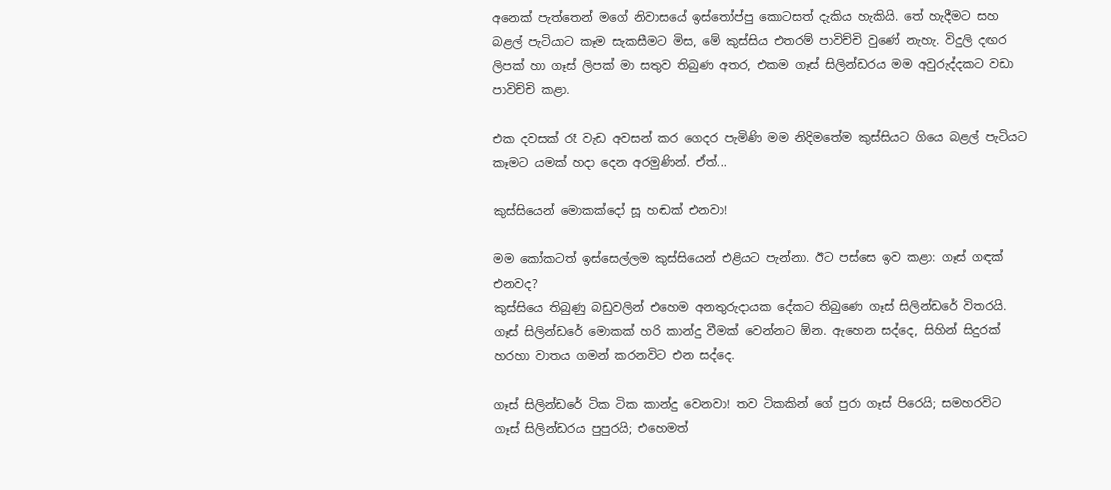අනෙක් පැත්තෙන් මගේ නිවාසයේ ඉස්තෝප්පු කොටසත් දැකිය හැකියි. තේ හැදීමට සහ බළල් පැටියාට කෑම සැකසීමට මිස, මේ කුස්සිය එතරම් පාවිච්චි වුණේ නැහැ. විදුලි දඟර ලිපක් හා ගෑස් ලිපක් මා සතුව තිබුණ අතර, එකම ගෑස් සිලින්ඩරය මම අවුරුද්දකට වඩා පාවිච්චි කළා.

එක දවසක් රෑ වැඩ අවසන් කර ගෙදර පැමිණි මම නිදිමතේම කුස්සියට ගියෙ බළල් පැටියට කෑමට යමක් හදා දෙන අරමුණින්. ඒත්...

කුස්සියෙන් මොකක්දෝ සූ හඬක් එනවා!

මම කෝකටත් ඉස්සෙල්ලම කුස්සියෙන් එළියට පැන්නා. ඊට පස්සෙ ඉව කළා: ගෑස් ගඳක් එනවද?
කුස්සියෙ තිබුණු බඩුවලින් එහෙම අනතුරුදායක දේකට තිබුණෙ ගෑස් සිලින්ඩරේ විතරයි. ගෑස් සිලින්ඩරේ මොකක් හරි කාන්දු වීමක් වෙන්නට ඕන. ඇහෙන සද්දෙ, සිහින් සිදුරක් හරහා වාතය ගමන් කරනවිට එන සද්දෙ.

ගෑස් සිලින්ඩරේ ටික ටික කාන්දු වෙනවා! තව ටිකකින් ගේ පුරා ගෑස් පිරෙයි; සමහරවිට ගෑස් සිලින්ඩරය පුපුරයි; එහෙමත්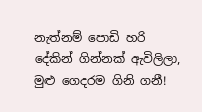නැත්නම් පොඩි හරි දේකින් ගින්නක් ඇවිලිලා, මුළු ගෙදරම ගිනි ගනී!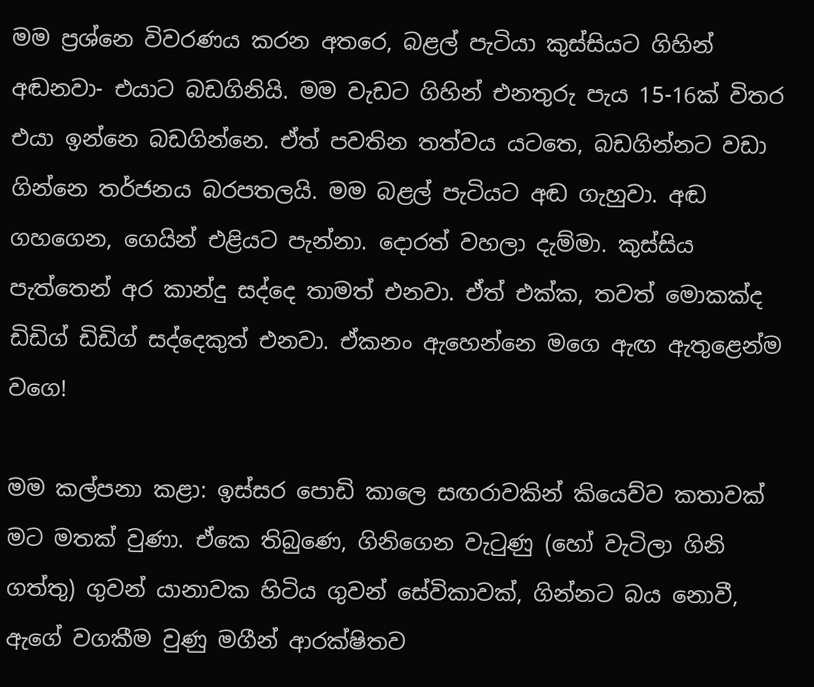මම ප්‍රශ්නෙ විවරණය කරන අතරෙ, බළල් පැටියා කුස්සියට ගිහින් අඬනවා- එයාට බඩගිනියි. මම වැඩට ගිහින් එනතුරු පැය 15-16ක් විතර එයා ඉන්නෙ බඩගින්නෙ. ඒත් පවතින තත්වය යටතෙ, බඩගින්නට වඩා ගින්නෙ තර්ජනය බරපතලයි. මම බළල් පැටියට අඬ ගැහුවා. අඬ ගහගෙන, ගෙයින් එළියට පැන්නා. දොරත් වහලා දැම්මා. කුස්සිය පැත්තෙන් අර කාන්දු සද්දෙ තාමත් එනවා. ඒත් එක්ක, තවත් මොකක්ද ඩිඩිග් ඩිඩිග් සද්දෙකුත් එනවා. ඒකනං ඇහෙන්නෙ මගෙ ඇඟ ඇතුළෙන්ම වගෙ!

මම කල්පනා කළා: ඉස්සර පොඩි කාලෙ සඟරාවකින් කියෙව්ව කතාවක් මට මතක් වුණා. ඒකෙ තිබුණෙ, ගිනිගෙන වැටුණු (හෝ වැටිලා ගිනි ගත්තු) ගුවන් යානාවක හිටිය ගුවන් සේවිකාවක්, ගින්නට බය නොවී, ඇගේ වගකීම වුණු මගීන් ආරක්ෂිතව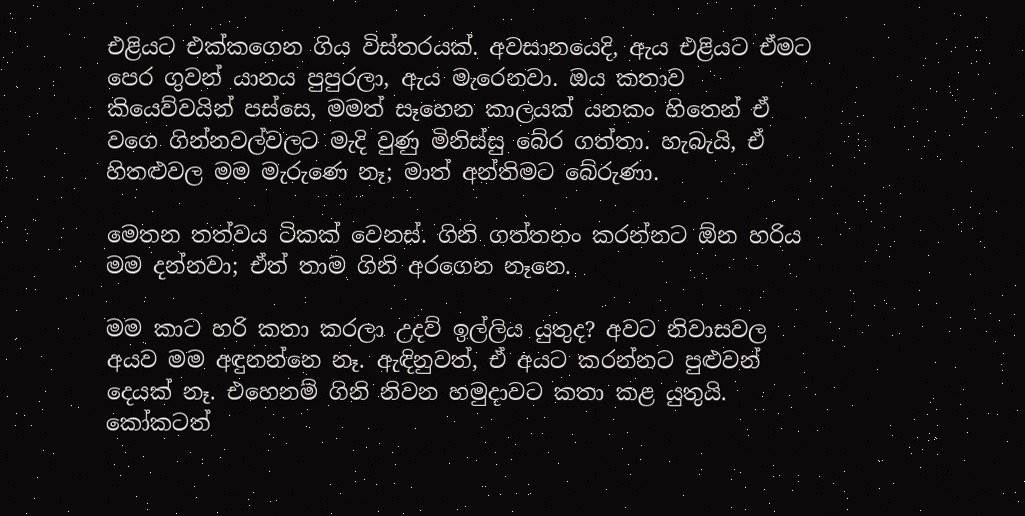එළියට එක්කගෙන ගිය විස්තරයක්. අවසානයෙදි, ඇය එළියට ඒමට පෙර ගුවන් යානය පුපුරලා, ඇය මැරෙනවා. ඔය කතාව කියෙව්වයින් පස්සෙ, මමත් සෑහෙන කාලයක් යනකං හිතෙන් ඒ වගෙ ගින්නවල්වලට මැදි වුණු මිනිස්සු බේර ගත්තා. හැබැයි, ඒ හිතළුවල මම මැරුණෙ නෑ; මාත් අන්තිමට බේරුණා.

මෙතන තත්වය ටිකක් වෙනස්. ගිනි ගත්තනං කරන්නට ඕන හරිය මම දන්නවා; ඒත් තාම ගිනි අරගෙන නෑනෙ.

මම කාට හරි කතා කරලා උදව් ඉල්ලිය යුතුද? අවට නිවාසවල අයව මම අඳුනන්නෙ නෑ. ඇඳිනුවත්, ඒ අයට කරන්නට පුළුවන් දෙයක් නෑ. එහෙනම් ගිනි නිවන හමුදාවට කතා කළ යුතුයි.
කෝකටත්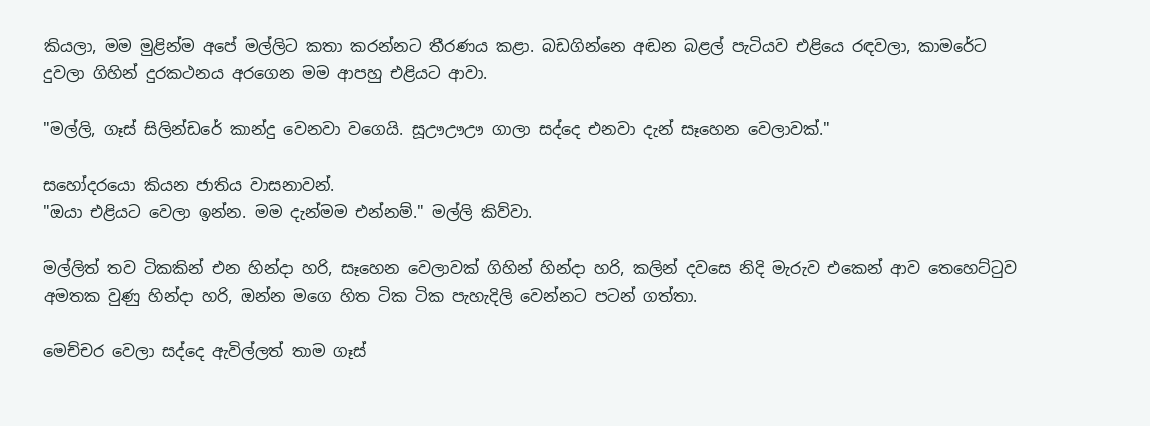කියලා, මම මුළින්ම අපේ මල්ලිට කතා කරන්නට තීරණය කළා. බඩගින්නෙ අඬන බළල් පැටියව එළියෙ රඳවලා, කාමරේට දුවලා ගිහින් දුරකථනය අරගෙන මම ආපහු එළියට ආවා.

"මල්ලි, ගෑස් සිලින්ඩරේ කාන්දු වෙනවා වගෙයි. සූඌඌඌ ගාලා සද්දෙ එනවා දැන් සෑහෙන වෙලාවක්."

සහෝදරයො කියන ජාතිය වාසනාවන්.
"ඔයා එළියට වෙලා ඉන්න. මම දැන්මම එන්නම්." මල්ලි කිව්වා.

මල්ලිත් තව ටිකකින් එන හින්දා හරි, සෑහෙන වෙලාවක් ගිහින් හින්දා හරි, කලින් දවසෙ නිදි මැරුව එකෙන් ආව තෙහෙට්ටුව අමතක වුණු හින්දා හරි, ඔන්න මගෙ හිත ටික ටික පැහැදිලි වෙන්නට පටන් ගත්තා.

මෙච්චර වෙලා සද්දෙ ඇවිල්ලත් තාම ගෑස්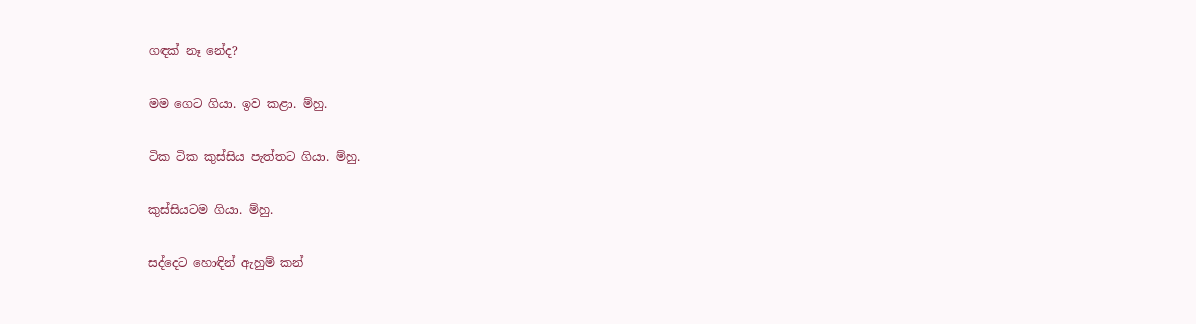ගඳක් නෑ නේද?

මම ගෙට ගියා. ඉව කළා. ම්හු.

ටික ටික කුස්සිය පැත්තට ගියා. ම්හු.

කුස්සියටම ගියා. ම්හු.

සද්දෙට හොඳින් ඇහුම් කන්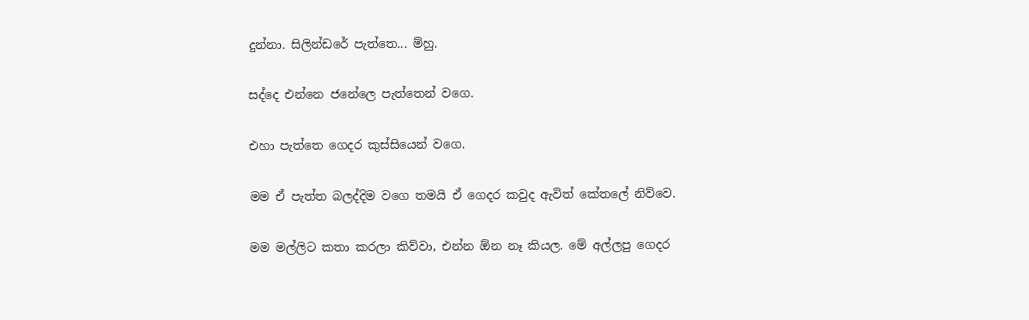දුන්නා. සිලින්ඩරේ පැත්තෙ... ම්හු.

සද්දෙ එන්නෙ ජනේලෙ පැත්තෙන් වගෙ.

එහා පැත්තෙ ගෙදර කුස්සියෙන් වගෙ.

මම ඒ පැත්ත බලද්දිම වගෙ තමයි ඒ ගෙදර කවුද ඇවිත් කේතලේ නිව්වෙ.

මම මල්ලිට කතා කරලා කිව්වා, එන්න ඕන නෑ කියල. මේ අල්ලපු ගෙදර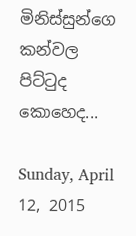මිනිස්සුන්ගෙ කන්වල පිට්ටුද කොහෙද...

Sunday, April 12, 2015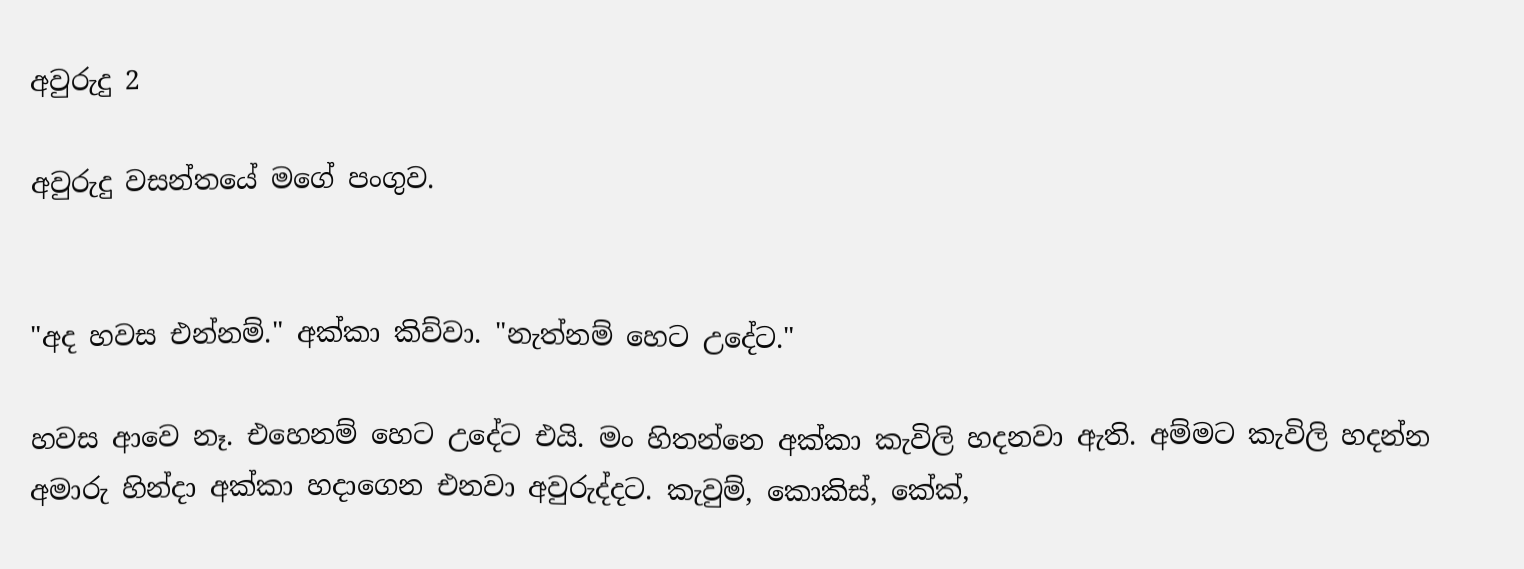අවුරුදු 2

අවුරුදු වසන්තයේ මගේ පංගුව.


"අද හවස එන්නම්." අක්කා කිව්වා. "නැත්නම් හෙට උදේට."

හවස ආවෙ නෑ. එහෙනම් හෙට උදේට එයි. මං හිතන්නෙ අක්කා කැවිලි හදනවා ඇති. අම්මට කැවිලි හදන්න අමාරු හින්දා අක්කා හදාගෙන එනවා අවුරුද්දට. කැවුම්, කොකිස්, කේක්,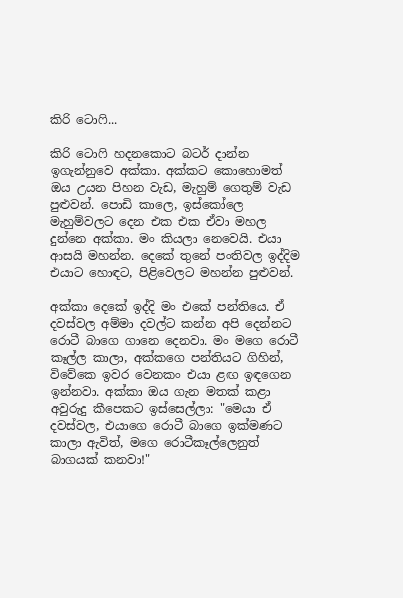කිරි ටොෆි...

කිරි ටොෆි හදනකොට බටර් දාන්න ඉගැන්නුවෙ අක්කා. අක්කට කොහොමත් ඔය උයන පිහන වැඩ, මැහුම් ගෙතුම් වැඩ පුළුවන්. පොඩි කාලෙ, ඉස්කෝලෙ මැහුම්වලට දෙන එක එක ඒවා මහල දුන්නෙ අක්කා. මං කියලා නෙවෙයි. එයා ආසයි මහන්න. දෙකේ තුනේ පංතිවල ඉද්දිම එයාට හොඳට, පිළිවෙලට මහන්න පුළුවන්.

අක්කා දෙකේ ඉද්දි මං එකේ පන්තියෙ. ඒ දවස්වල අම්මා දවල්ට කන්න අපි දෙන්නට රොටී බාගෙ ගානෙ දෙනවා. මං මගෙ රොටී කෑල්ල කාලා, අක්කගෙ පන්තියට ගිහින්, විවේකෙ ඉවර වෙනකං එයා ළඟ ඉඳගෙන ඉන්නවා. අක්කා ඔය ගැන මතක් කළා අවුරුදු කීපෙකට ඉස්සෙල්ලා: "මෙයා ඒ දවස්වල, එයාගෙ රොටී බාගෙ ඉක්මණට කාලා ඇවිත්, මගෙ රොටීකෑල්ලෙනුත් බාගයක් කනවා!"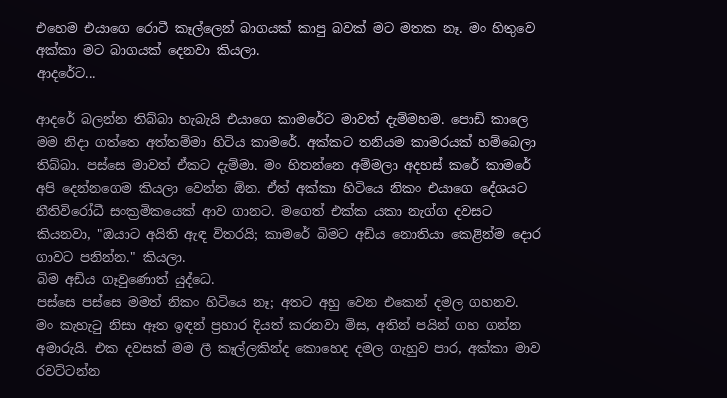එහෙම එයාගෙ රොටී කෑල්ලෙන් බාගයක් කාපු බවක් මට මතක නෑ. මං හිතුවෙ අක්කා මට බාගයක් දෙනවා කියලා.
ආදරේට...

ආදරේ බලන්න තිබ්බා හැබැයි එයාගෙ කාමරේට මාවත් දැම්මහම. පොඩි කාලෙ මම නිදා ගත්තෙ අත්තම්මා හිටිය කාමරේ. අක්කට තනියම කාමරයක් හම්බෙලා තිබ්බා. පස්සෙ මාවත් ඒකට දැම්මා. මං හිතන්නෙ අම්මලා අදහස් කරේ කාමරේ අපි දෙන්නගෙම කියලා වෙන්න ඕන. ඒත් අක්කා හිටියෙ නිකං එයාගෙ දේශයට නීතිවිරෝධී සංක්‍රමිකයෙක් ආව ගානට. මගෙත් එක්ක යකා නැග්ග දවසට කියනවා, "ඔයාට අයිති ඇඳ විතරයි; කාමරේ බිමට අඩිය නොතියා කෙළින්ම දොර ගාවට පනින්න." කියලා.
බිම අඩිය ගෑවුණොත් යුද්ධෙ.
පස්සෙ පස්සෙ මමත් නිකං හිටියෙ නෑ; අතට අහු වෙන එකෙන් දමල ගහනව. මං කැහැටු නිසා ඈත ඉඳන් ප්‍රහාර දියත් කරනවා මිස, අතින් පයින් ගහ ගන්න අමාරුයි. එක දවසක් මම ලී කෑල්ලකින්ද කොහෙද දමල ගැහුව පාර, අක්කා මාව රවට්ටන්න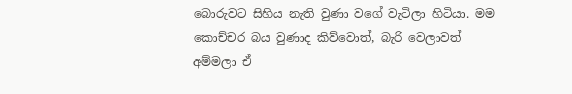බොරුවට සිහිය නැති වුණා වගේ වැටිලා හිටියා. මම කොච්චර බය වුණාද කිව්වොත්, බැරි වෙලාවත් අම්මලා ඒ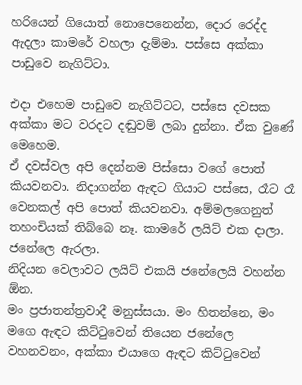හරියෙන් ගියොත් නොපෙනෙන්න, දොර රෙද්ද ඇදලා කාමරේ වහලා දැම්මා. පස්සෙ අක්කා පාඩුවෙ නැගිට්ටා.

එදා එහෙම පාඩුවෙ නැගිට්ටට, පස්සෙ දවසක අක්කා මට වරදට දඬුවම් ලබා දුන්නා. ඒක වුණේ මෙහෙම.
ඒ දවස්වල අපි දෙන්නම පිස්සො වගේ පොත් කියවනවා. නිදාගන්න ඇඳට ගියාට පස්සෙ, රෑට රෑ වෙනකල් අපි පොත් කියවනවා. අම්මලගෙනුත් තහංචියක් තිබ්බෙ නෑ. කාමරේ ලයිට් එක දාලා. ජනේලෙ ඇරලා.
නිදියන වෙලාවට ලයිට් එකයි ජනේලෙයි වහන්න ඕන.
මං ප්‍රජාතන්ත්‍රවාදී මනුස්සයා. මං හිතන්නෙ, මං මගෙ ඇඳට කිට්ටුවෙන් තියෙන ජනේලෙ වහනවනං, අක්කා එයාගෙ ඇඳට කිට්ටුවෙන්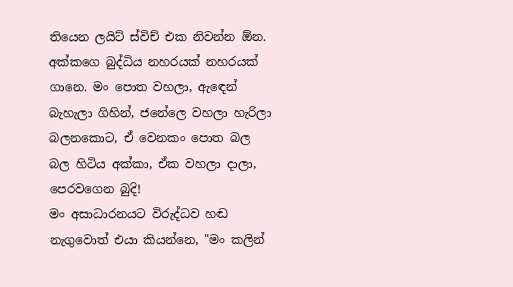තියෙන ලයිට් ස්විච් එක නිවන්න ඕන.
අක්කගෙ බුද්ධිය නහරයක් නහරයක් ගානෙ. මං පොත වහලා, ඇඳෙන් බැහැලා ගිහින්, ජනේලෙ වහලා හැරිලා බලනකොට, ඒ වෙනකං පොත බල බල හිටිය අක්කා, ඒක වහලා දාලා, පෙරවගෙන බුදි!
මං අසාධාරනයට විරුද්ධව හඬ නැගුවොත් එයා කියන්නෙ, "මං කලින්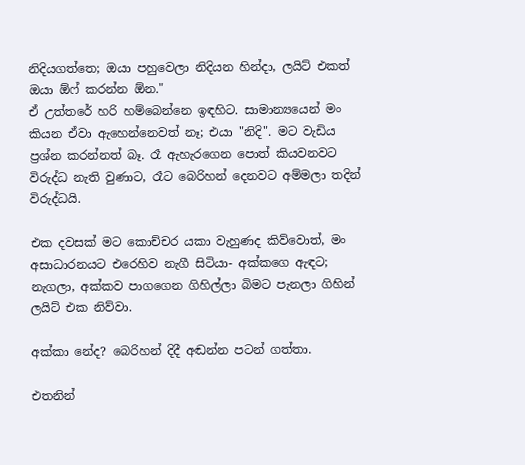නිදියගත්තෙ; ඔයා පහුවෙලා නිදියන හින්දා, ලයිට් එකත් ඔයා ඕෆ් කරන්න ඕන."
ඒ උත්තරේ හරි හම්බෙන්නෙ ඉඳහිට. සාමාන්‍යයෙන් මං කියන ඒවා ඇහෙන්නෙවත් නෑ; එයා "නිදි". මට වැඩිය ප්‍රශ්න කරන්නත් බෑ. රෑ ඇහැරගෙන පොත් කියවනවට විරුද්ධ නැති වුණාට, රෑට බෙරිහන් දෙනවට අම්මලා තදින් විරුද්ධයි.

එක දවසක් මට කොච්චර යකා වැහුණද කිව්වොත්, මං අසාධාරනයට එරෙහිව නැගී සිටියා- අක්කගෙ ඇඳට; නැගලා, අක්කව පාගගෙන ගිහිල්ලා බිමට පැනලා ගිහින් ලයිට් එක නිව්වා.

අක්කා නේද? බෙරිහන් දිදී අඬන්න පටන් ගත්තා.

එතනින්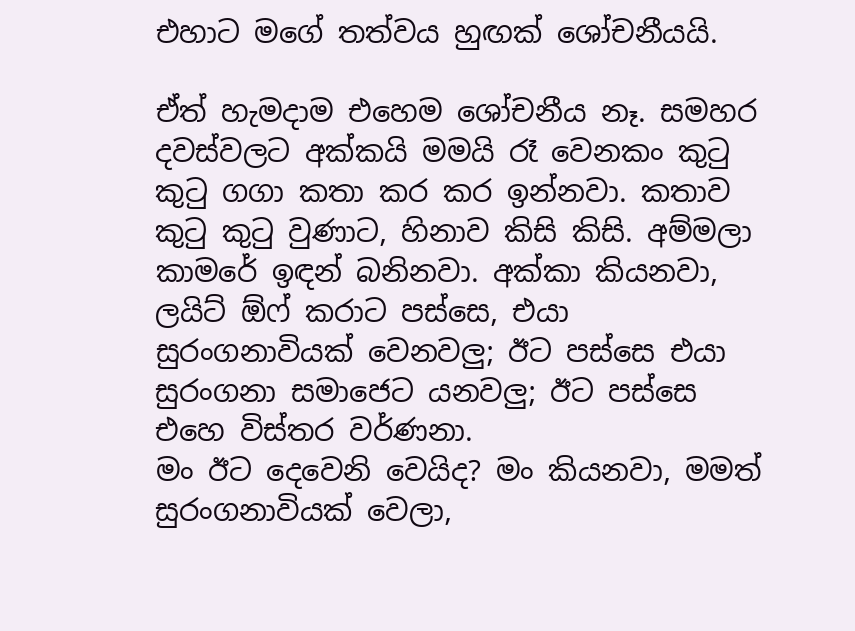එහාට මගේ තත්වය හුඟක් ශෝචනීයයි.

ඒත් හැමදාම එහෙම ශෝචනීය නෑ. සමහර දවස්වලට අක්කයි මමයි රෑ වෙනකං කුටු කුටු ගගා කතා කර කර ඉන්නවා. කතාව කුටු කුටු වුණාට, හිනාව කිසි කිසි. අම්මලා කාමරේ ඉඳන් බනිනවා. අක්කා කියනවා, ලයිට් ඕෆ් කරාට පස්සෙ, එයා සුරංගනාවියක් වෙනවලු; ඊට පස්සෙ එයා සුරංගනා සමාජෙට යනවලු; ඊට පස්සෙ එහෙ විස්තර වර්ණනා.
මං ඊට දෙවෙනි වෙයිද? මං කියනවා, මමත් සුරංගනාවියක් වෙලා,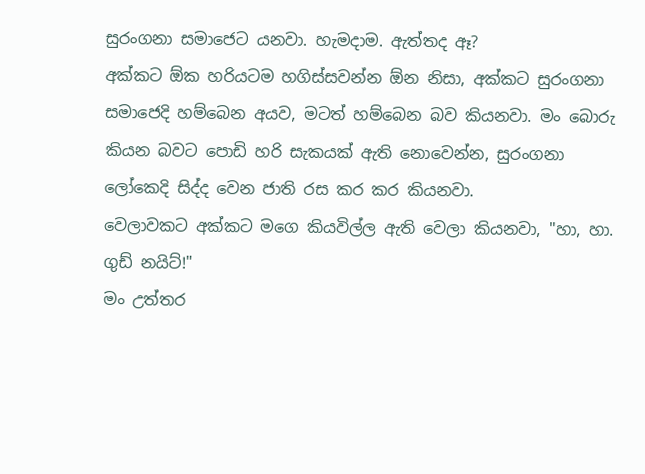සුරංගනා සමාජෙට යනවා. හැමදාම. ඇත්තද ඈ?
අක්කට ඕක හරියටම හගිස්සවන්න ඕන නිසා, අක්කට සුරංගනා සමාජෙදි හම්බෙන අයව, මටත් හම්බෙන බව කියනවා. මං බොරු කියන බවට පොඩි හරි සැකයක් ඇති නොවෙන්න, සුරංගනා ලෝකෙදි සිද්ද වෙන ජාති රස කර කර කියනවා.
වෙලාවකට අක්කට මගෙ කියවිල්ල ඇති වෙලා කියනවා, "හා, හා. ගුඩ් නයිට්!"
මං උත්තර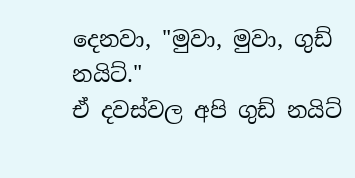දෙනවා, "මුවා, මුවා, ගුඩ් නයිට්."
ඒ දවස්වල අපි ගුඩ් නයිට්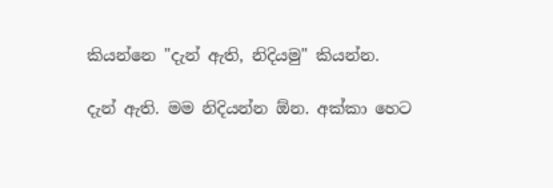කියන්නෙ "දැන් ඇති, නිදියමු" කියන්න.

දැන් ඇති. මම නිදියන්න ඕන. අක්කා හෙට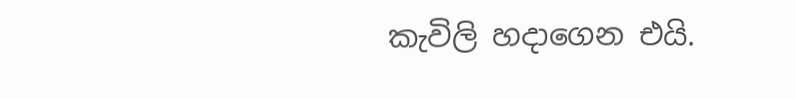කැවිලි හදාගෙන එයි.